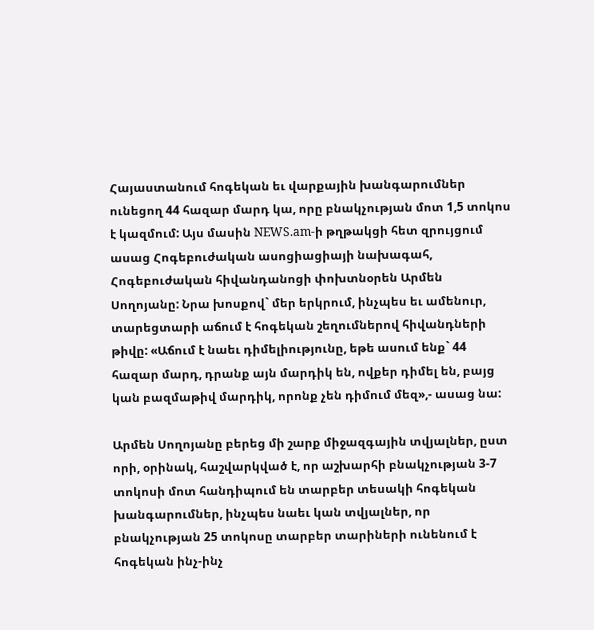Հայաստանում հոգեկան եւ վարքային խանգարումներ ունեցող 44 հազար մարդ կա, որը բնակչության մոտ 1,5 տոկոս է կազմում: Այս մասին NEWS.am-ի թղթակցի հետ զրույցում ասաց Հոգեբուժական ասոցիացիայի նախագահ, Հոգեբուժական հիվանդանոցի փոխտնօրեն Արմեն Սողոյանը: Նրա խոսքով` մեր երկրում, ինչպես եւ ամենուր, տարեցտարի աճում է հոգեկան շեղումներով հիվանդների թիվը: «Աճում է նաեւ դիմելիությունը, եթե ասում ենք` 44 հազար մարդ, դրանք այն մարդիկ են, ովքեր դիմել են, բայց կան բազմաթիվ մարդիկ, որոնք չեն դիմում մեզ»,- ասաց նա:

Արմեն Սողոյանը բերեց մի շարք միջազգային տվյալներ, ըստ որի, օրինակ, հաշվարկված է, որ աշխարհի բնակչության 3-7 տոկոսի մոտ հանդիպում են տարբեր տեսակի հոգեկան խանգարումներ, ինչպես նաեւ կան տվյալներ, որ բնակչության 25 տոկոսը տարբեր տարիների ունենում է հոգեկան ինչ-ինչ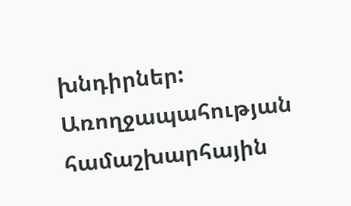խնդիրներ: Առողջապահության համաշխարհային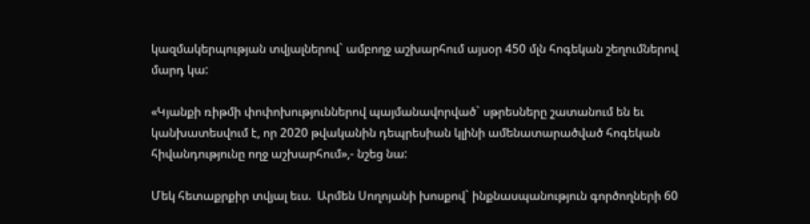կազմակերպության տվյալներով` ամբողջ աշխարհում այսօր 450 մլն հոգեկան շեղումներով մարդ կա:

«Կյանքի ռիթմի փոփոխություններով պայմանավորված` սթրեսները շատանում են եւ կանխատեսվում է, որ 2020 թվականին դեպրեսիան կլինի ամենատարածված հոգեկան հիվանդությունը ողջ աշխարհում»,- նշեց նա:

Մեկ հետաքրքիր տվյալ եւս.  Արմեն Սողոյանի խոսքով` ինքնասպանություն գործողների 60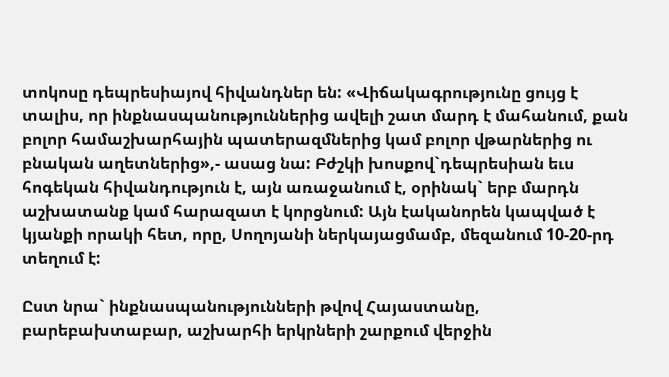տոկոսը դեպրեսիայով հիվանդներ են: «Վիճակագրությունը ցույց է  տալիս, որ ինքնասպանություններից ավելի շատ մարդ է մահանում, քան բոլոր համաշխարհային պատերազմներից կամ բոլոր վթարներից ու բնական աղետներից»,- ասաց նա: Բժշկի խոսքով`դեպրեսիան եւս հոգեկան հիվանդություն է, այն առաջանում է, օրինակ` երբ մարդն աշխատանք կամ հարազատ է կորցնում: Այն էականորեն կապված է կյանքի որակի հետ, որը, Սողոյանի ներկայացմամբ, մեզանում 10-20-րդ տեղում է:

Ըստ նրա` ինքնասպանությունների թվով Հայաստանը, բարեբախտաբար, աշխարհի երկրների շարքում վերջին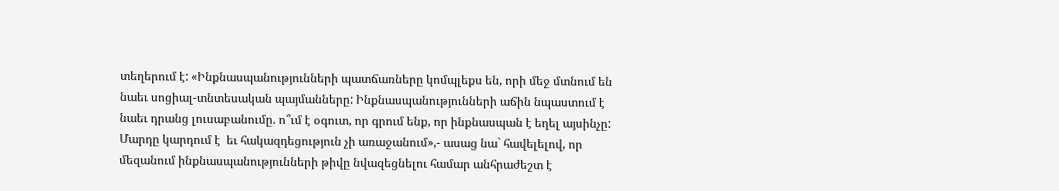տեղերում է: «Ինքնասպանությունների պատճառները կոմպլեքս են, որի մեջ մտնում են նաեւ սոցիալ-տնտեսական պայմանները: Ինքնասպանությունների աճին նպաստում է նաեւ դրանց լուսաբանումը. ո՞ւմ է օգուտ, որ գրում ենք, որ ինքնասպան է եղել այսինչը: Մարդը կարդում է  եւ հակազդեցություն չի առաջանում»,- ասաց նա` հավելելով, որ մեզանում ինքնասպանությունների թիվը նվազեցնելու համար անհրաժեշտ է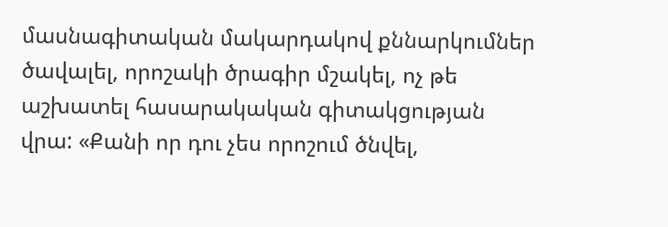մասնագիտական մակարդակով քննարկումներ ծավալել, որոշակի ծրագիր մշակել, ոչ թե աշխատել հասարակական գիտակցության վրա: «Քանի որ դու չես որոշում ծնվել,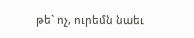թե` ոչ, ուրեմն նաեւ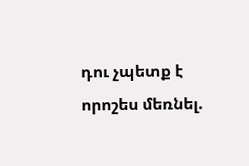դու չպետք է որոշես մեռնել.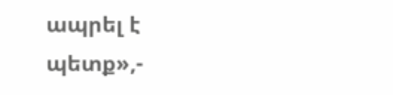ապրել է պետք»,-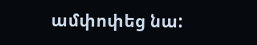ամփոփեց նա: